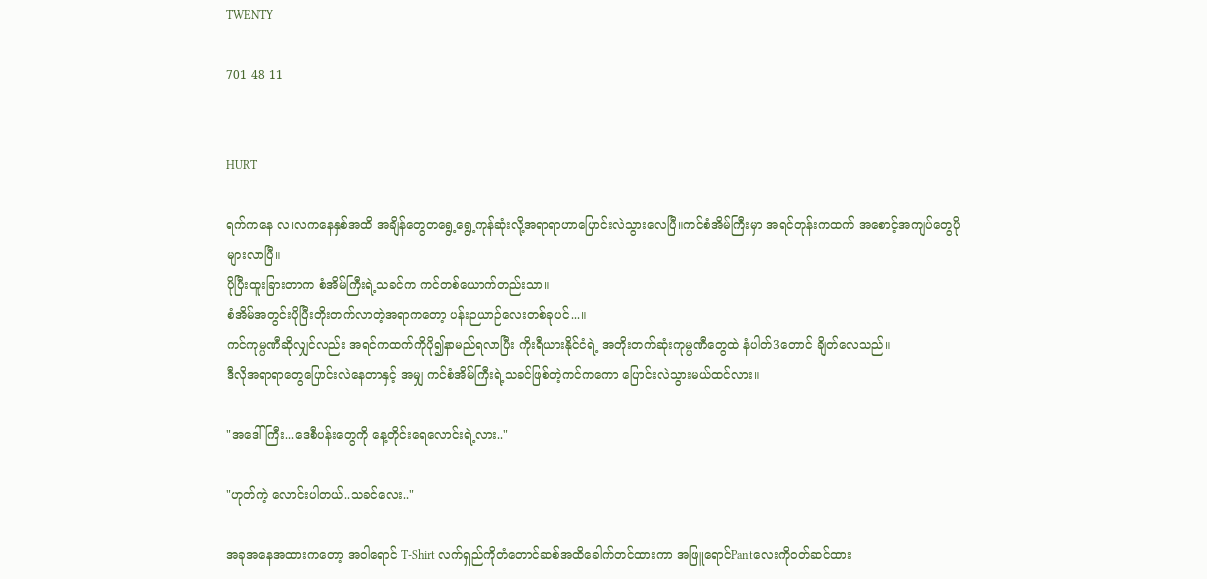TWENTY

701 48 11


HURT

ရက်ကနေ လ၊လကနေနှစ်အထိ အချိန်တွေတရွေ့ရွေ့ကုန်ဆုံးလို့အရာရာဟာပြောင်းလဲသွားလေပြီ။ကင်စံအိမ်ကြီးမှာ အရင်တုန်းကထက် အစောင့်အကျပ်တွေပိုများလာပြီ။
ပိုပြီးထူးခြားတာက စံအိမ်ကြီးရဲ့သခင်က ကင်တစ်ယောက်တည်းသာ။
စံအိမ်အတွင်းပိုပြီးတိုးတက်လာတဲ့အရာကတော့ ပန်းဉယာဉ်လေးတစ်ခုပင်...။
ကင်ကုမ္ပဏီဆိုလျှင်လည်း အရင်ကထက်ကိုပို၍နာမည်ရလာပြီး ကိုးရီယားနိုင်ငံရဲ့ အတိုးတက်ဆုံးကုမ္ပဏီတွေထဲ နံပါတ်3တောင် ချိတ်လေသည်။
ဒီလိုအရာရာတွေပြောင်းလဲနေတာနှင့် အမျှ ကင်စံအိမ်ကြီးရဲ့သခင်ဖြစ်တဲ့ကင်ကကော ပြောင်းလဲသွားမယ်ထင်လား။

"အဒေါ်ကြီး...ဒေစီပန်းတွေကို နေ့တိုင်းရေလောင်းရဲ့လား.."

"ဟုတ်ကဲ့ လောင်းပါတယ်..သခင်လေး.."

အခုအနေအထားကတော့ အဝါရောင် T-Shirt လက်ရှည်ကိုတံတောင်ဆစ်အထိခေါက်တင်ထားကာ အဖြူရောင်Pantလေးကို၀တ်ဆင်ထား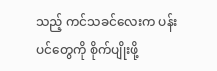သည့် ကင်သခင်လေးက ပန်းပင်တွေကို စိုက်ပျိုးဖို့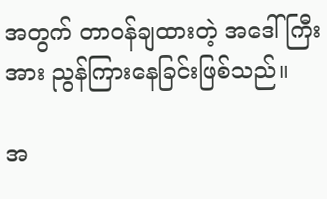အတွက် တာ၀န်ချထားတဲ့ အဒေါ်ကြီးအား ညွန်ကြား‌နေခြင်းဖြစ်သည်။

အ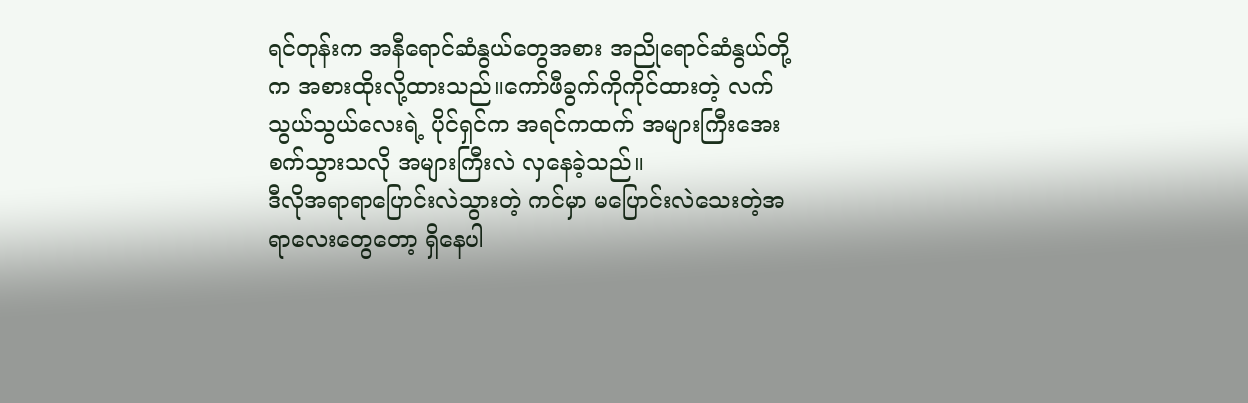ရင်တုန်းက အနီရောင်ဆံနွယ်တွေအစား အညိုရောင်ဆံနွယ်တို့က အစားထိုးလို့ထားသည်။ကော်ဖီခွက်ကိုကိုင်ထားတဲ့ လက်သွယ်သွယ်လေးရဲ့ ပိုင်ရှင်က အရင်ကထက် အများကြီးအေးစက်သွားသလို အများကြီးလဲ လှနေခဲ့သည်။
ဒီလိုအရာရာပြောင်းလဲသွားတဲ့ ကင်မှာ မပြောင်းလဲသေးတဲ့အရာလေးတွေတော့ ရှိနေပါ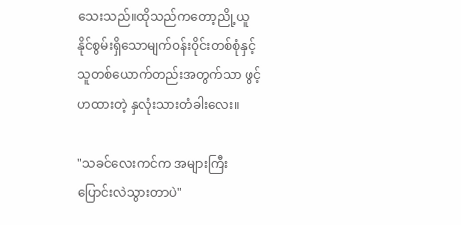သေးသည်။ထိုသည်ကတော့ညို့ယူနိုင်စွမ်းရှိသောမျက်၀န်း၀ိုင်းတစ်စုံနှင့် သူတစ်ယောက်တည်းအတွက်သာ ဖွင့်ဟထားတဲ့ နှလုံးသားတံခါးလေး။

"သခင်လေးကင်က အများကြီးပြောင်းလဲသွားတာပဲ"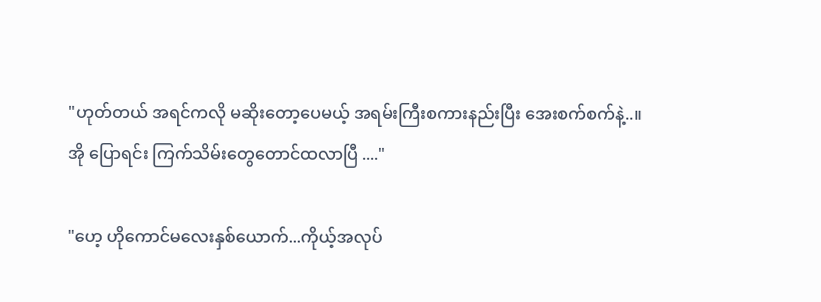"ဟုတ်တယ် အရင်ကလို မဆိုးတော့ပေမယ့် အရမ်းကြီးစကားနည်းပြီး အေးစက်စက်နဲ့..။
အို ပြောရင်း ကြက်သိမ်းတွေတောင်ထလာပြီ ...."

"ဟေ့ ဟိုကောင်မလေးနှစ်ယောက်...ကိုယ့်အလုပ်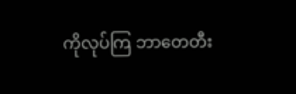ကိုလုပ်ကြ ဘာတေတီး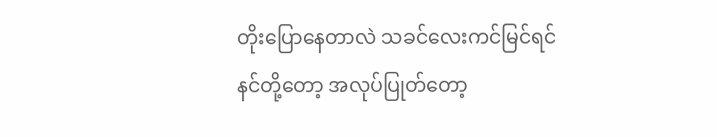တိုးပြောနေတာလဲ သခင်လေးကင်မြင်ရင် နင်တို့တော့ အလုပ်ပြုတ်တော့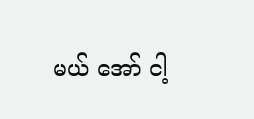မယ် အော် ငါ့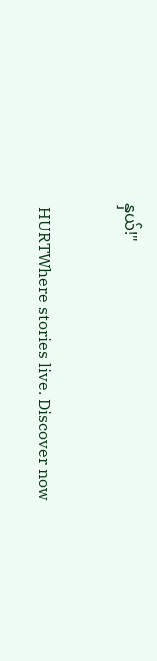နှယ်!"

 HURTWhere stories live. Discover now